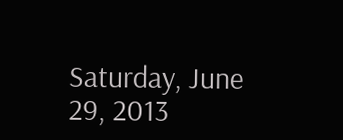Saturday, June 29, 2013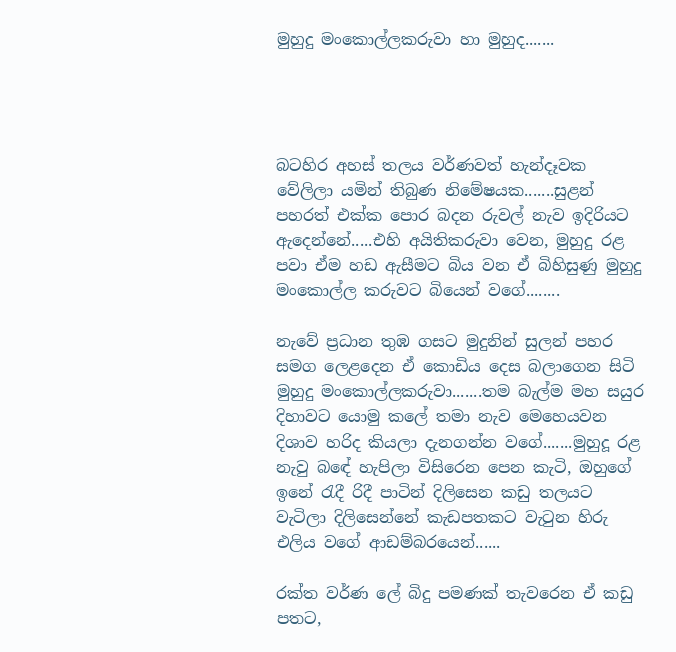මුහුදු මංකොල්ලකරුවා හා මුහුද.......




බටහිර අහස් තලය වර්ණවත් හැන්දෑවක වේලිලා යමින් තිබුණ නිමේෂයක.......සුළන් පහරත් එක්ක පොර බදන රුවල් නැව ඉදිරියට ඇදෙන්නේ.....එහි අයිතිකරුවා වෙන, මුහුදු රළ පවා ඒම හඩ ඇසීමට බිය වන ඒ බිහිසුණු මුහුදු මංකොල්ල කරුවට බියෙන් වගේ........

නැවේ ප්‍රධාන තුඹ ගසට මුදුනින් සුලන් පහර සමග ලෙළදෙන ඒ කොඩිය දෙස බලාගෙන සිටි මුහුදු මංකොල්ලකරුවා.......තම බැල්ම මහ සයුර දිහාවට යොමු කලේ තමා නැව මෙහෙයවන දිශාව හරිද කියලා දැනගන්න වගේ.......මුහුදූ රළ නැවු බඳේ හැපිලා විසිරෙන පෙන කැටි, ඔහුගේ ඉනේ රැදී රිදී පාටින් දිලිසෙන කඩු තලයට වැටිලා දිලිසෙන්නේ කැඩපතකට වැටුන හිරු එලිය වගේ ආඩම්බරයෙන්......

රක්ත වර්ණ ලේ බිදු පමණක් තැවරෙන ඒ කඩු පතට,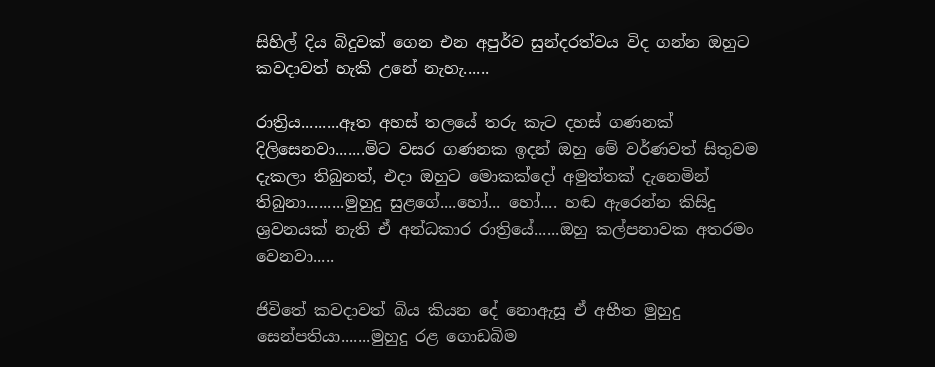සිහිල් දිය බිදුවක් ගෙන එන අපුර්ව සුන්දරත්වය විද ගන්න ඔහුට කවදාවත් හැකි උනේ නැහැ......

රාත්‍රිය.........ඈත අහස් තලයේ තරු කැට දහස් ගණනක් දිලිසෙනවා.......මිට වසර ගණනක ඉදන් ඔහු මේ වර්ණවත් සිතුවම දැකලා තිබුනත්, එදා ඔහුට මොකක්දෝ අමුත්තක් දැනෙමින් තිබුනා.........මුහුදු සුළගේ....හෝ... හෝ.... හඬ ඇරෙන්න කිසිදු ශ්‍රවනයක් නැති ඒ අන්ධකාර රාත්‍රියේ......ඔහු කල්පනාවක අතරමං වෙනවා.....

ජිවිතේ කවදාවත් බිය කියන දේ නොඇසූ ඒ අභීත මුහුදු සෙන්පතියා.......මුහුදු රළ ගොඩබිම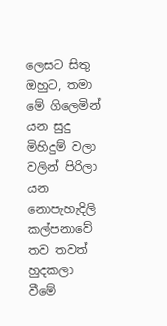ලෙසට සිතු ඔහුට, තමා මේ ගිලෙමින් යන සුදු මිහිදුම් වලා වලින් පිරිලා යන නොපැහැදිලි කල්පනාවේ තව තවත් හුදකලා වීමේ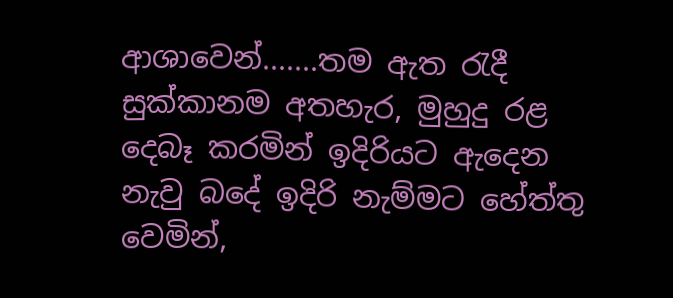ආශාවෙන්.......තම ඇත රැදී සුක්කානම අතහැර, මුහුදු රළ දෙබෑ කරමින් ඉදිරියට ඇදෙන නැවු බදේ ඉදිරි නැම්මට හේත්තු වෙමින්,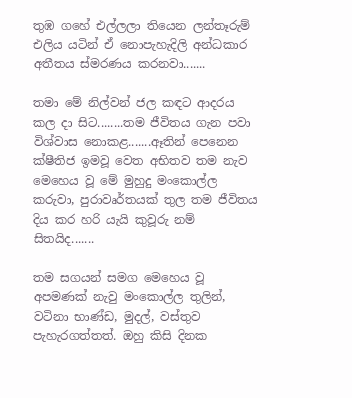තුඹ ගහේ එල්ලලා තියෙන ලන්තෑරුම් එලිය යටින් ඒ නොපැහැදිලි අන්ධකාර අතීතය ස්මරණය කරනවා.......

තමා මේ නිල්වන් ජල කඳට ආදරය කල දා සිට........තම ජීවිතය ගැන පවා විශ්වාස නොකළ.......ඈතින් පෙනෙන ක්ෂීතිජ ඉමවූ වෙත අභිතව තම නැව මෙහෙය වූ මේ මුහුදු මංකොල්ල කරුවා, පුරාවෘර්තයක් තුල තම ජීවිතය දිය කර හරි යැයි කුවූරු නම් සිතයිද.......

තම සගයන් සමග මෙහෙය වූ අපමණක් නැවු මංකොල්ල තුලින්, වටිනා භාණ්ඩ, මුදල්, වස්තුව පැහැරගත්තත්. ඔහු කිසි දිනක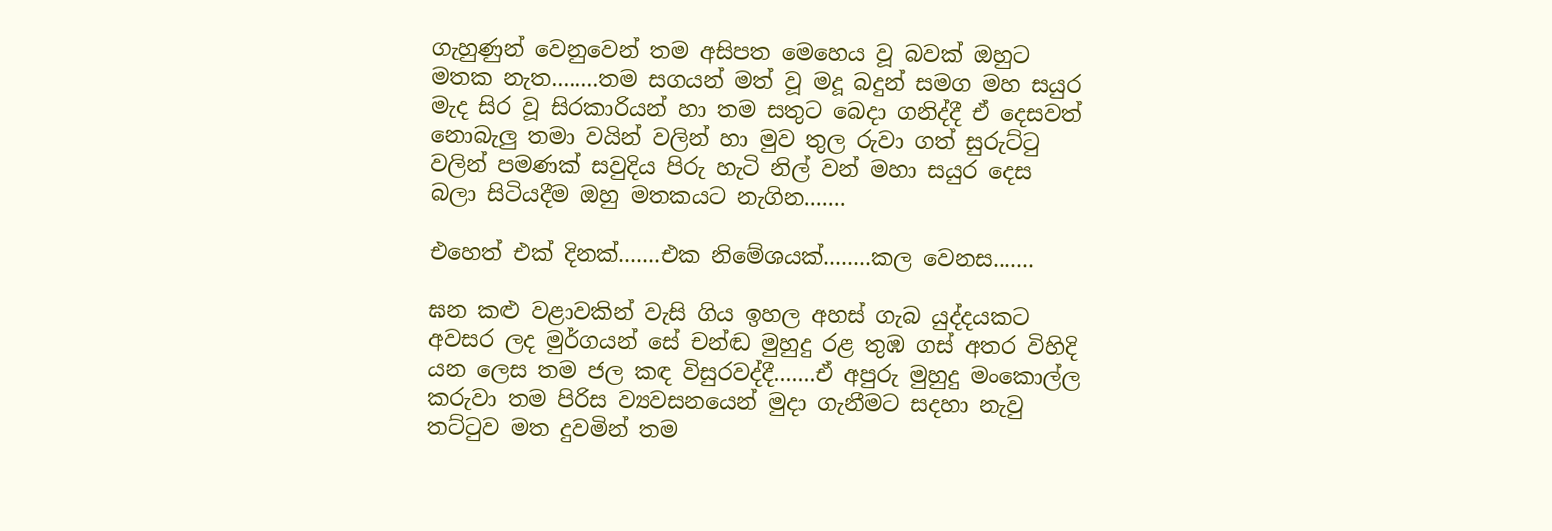ගැහුණුන් වෙනුවෙන් තම අසිපත මෙහෙය වූ බවක් ඔහුට මතක නැත........තම සගයන් මත් වූ මදූ බදුන් සමග මහ සයුර මැද සිර වූ සිරකාරියන් හා තම සතුට බෙදා ගනිද්දී ඒ දෙසවත් නොබැලු තමා වයින් වලින් හා මුව තුල රුවා ගත් සුරුට්ටු වලින් පමණක් සවුදිය පිරු හැටි නිල් වන් මහා සයුර දෙස බලා සිටියදීම ඔහු මතකයට නැගින.......

එහෙත් එක් දිනක්.......එක නිමේශයක්........කල වෙනස.......

ඝන කළු වළාවකින් වැසි ගිය ඉහල අහස් ගැබ යුද්දයකට අවසර ලද මුර්ගයන් සේ චන්ඬ මුහුදු රළ තුඹ ගස් අතර විහිදි යන ලෙස තම ජල කඳ විසුරවද්දී.......ඒ අපුරු මුහුදු මංකොල්ල කරුවා තම පිරිස ව්‍යවසනයෙන් මුදා ගැනීමට සදහා නැවු තට්ටුව මත දුවමින් තම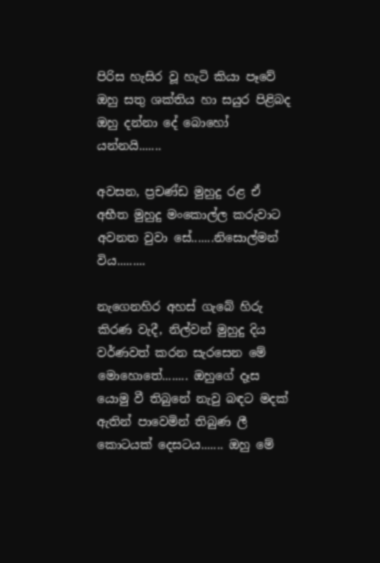පිරිස හැසිර වූ හැටි කියා පෑවේ ඔහු සතු ශක්තිය හා සයුර පිළිබද ඔහු දන්නා දේ බොහෝ යන්නයි.......

අවසන, ප්‍රචණ්ඩ මුහුදු රළ ඒ අභීත මුහුදු මංකොල්ල කරුවාට අවනත වුවා සේ.......නිසොල්මන් විය.........

නැගෙනහිර අහස් ගැබේ හිරු කිරණ වැදී, නිල්වන් මුහුදු දිය වර්ණවත් කරන සැරසෙන මේ මොහොතේ........ ඔහුගේ දෑස යොමු වී තිබුනේ නැවු බඳට මදක් ඇතින් පාවෙමින් තිබුණ ලී කොටයක් දෙසටය....... ඔහු මේ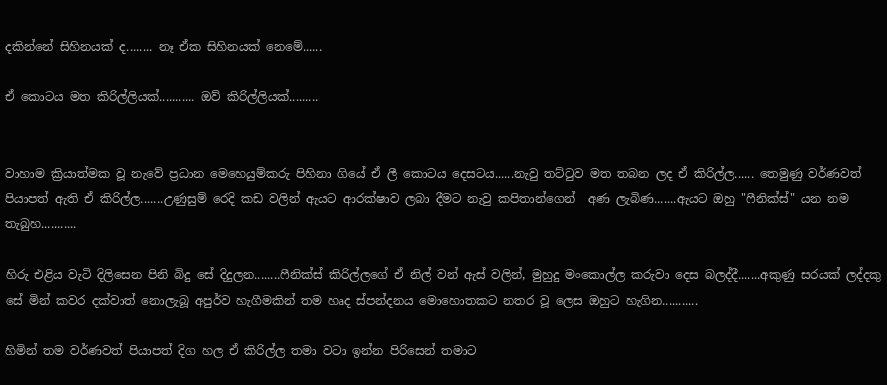දකින්නේ සිහිනයක් ද........ නෑ ඒක සිහිනයක් නෙමේ......

ඒ කොටය මත කිරිල්ලියක්........... ඔව් කිරිල්ලියක්.........


වාහාම ක්‍රියාත්මක වූ නැවේ ප්‍රධාන මෙහෙයුම්කරු පිහිනා ගියේ ඒ ලී කොටය දෙසටය......නැවු තට්ටුව මත තබන ලද ඒ කිරිල්ල...... තෙමුණු වර්ණවත් පියාපත් ඇති ඒ කිරිල්ල.......උණුසුම් රෙදි කඩ වලින් ඇයට ආරක්ෂාව ලබා දීමට නැවු කපිතාන්ගෙන්  අණ ලැබිණ.......ඇයට ඔහු "ෆීනික්ස්" යන නම තැබුහ...........

හිරු එළිය වැටි දිලිසෙන පිනි බිදු සේ දිදුලන........ෆීනික්ස් කිරිල්ලගේ ඒ නිල් වන් ඇස් වලින්, මුහුදු මංකොල්ල කරුවා දෙස බලද්දී.......අකුණු සරයක් ලද්දකු සේ මින් කවර දක්වාත් නොලැබූ අපුර්ව හැගීමකින් තම හෘද ස්පන්දනය මොහොතකට නතර වූ ලෙස ඔහුට හැගින...........

හිමින් තම වර්ණවත් පියාපත් දිග හල ඒ කිරිල්ල තමා වටා ඉන්න පිරිසෙන් තමාට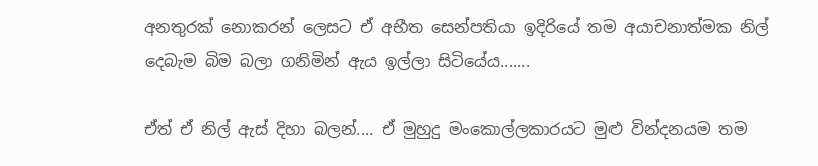අනතුරක් නොකරන් ලෙසට ඒ අභීත සෙන්පතියා ඉදිරියේ තම අයාචනාත්මක නිල් දෙබැම බිම බලා ගනිමින් ඇය ඉල්ලා සිටියේය.......

ඒත් ඒ නිල් ඇස් දිහා බලන්.... ඒ මුහුදු මංකොල්ලකාරයට මුළු වින්දනයම තම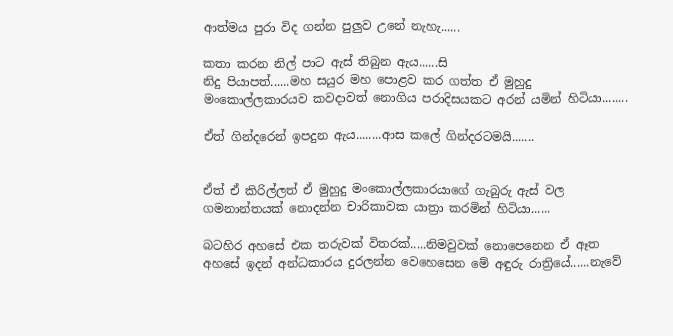ආත්මය පුරා විද ගන්න පුලුව උනේ නැහැ......

කතා කරන නිල් පාට ඇස් තිබුන ඇය......සි
නිදු පියාපත්......මහ සයුර මහ පොළව කර ගත්ත ඒ මුහුදු මංකොල්ලකාරයව කවදාවත් නොගිය පරාදිසයකට අරන් යමින් හිටියා........

ඒත් ගින්දරෙන් ඉපදුන ඇය........ආස කලේ ගින්දරටමයි.......


ඒත් ඒ කිරිල්ලත් ඒ මුහුදු මංකොල්ලකාරයාගේ ගැබුරු ඇස් වල ගමනාන්තයක් නොදන්න චාරිකාවක යාත්‍රා කරමින් හිටියා......

බටහිර අහසේ එක තරුවක් විතරක්.....නිමවුවක් නොපෙනෙන ඒ ඈත අහසේ ඉදන් අන්ධකාරය දුරලන්න වෙහෙසෙන මේ අඳුරු රාත්‍රියේ......නැවේ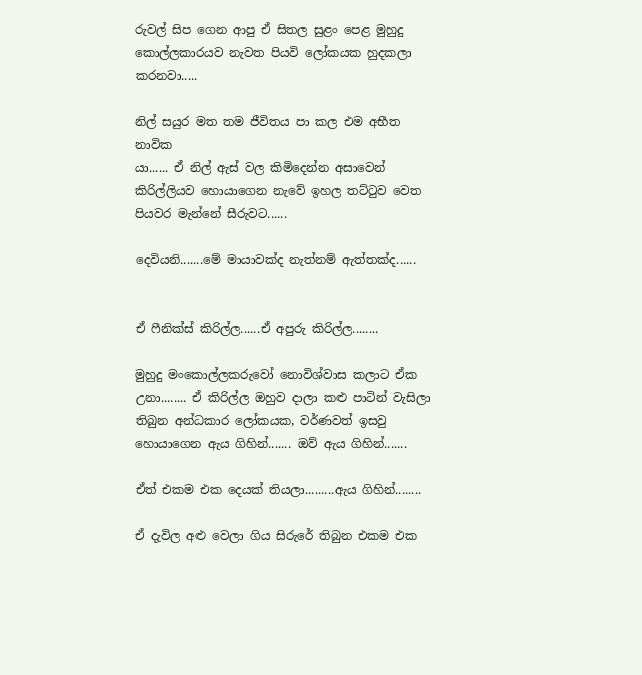රුවල් සිප ගෙන ආපු ඒ සිතල සුළං පෙළ මුහුදු කොල්ලකාරයව නැවත පියවි ලෝකයක හුදකලා කරනවා.....

නිල් සයුර මත තම ජීවිතය පා කල එම අභීත නාවික
යා...... ඒ නිල් ඇස් වල කිමිදෙන්න අසාවෙන් කිරිල්ලියව හොයාගෙන නැවේ ඉහල තට්ටුව වෙත පියවර මැන්නේ සීරුවට......

දෙවියනි.......මේ මායාවක්ද නැත්නම් ඇත්තක්ද......


ඒ ෆීනික්ස් කිරිල්ල......ඒ අපුරු කිරිල්ල........

මුහුදු මංකොල්ලකරුවෝ නොවිශ්වාස කලාට ඒක උනා........ ඒ කිරිල්ල ඔහුව දාලා කළු පාටින් වැසිලා තිබුන අන්ධකාර ලෝකයක, වර්ණවත් ඉසවු හොයාගෙන ඇය ගිහින්....... ඔව් ඇය ගිහින්.......

ඒත් එකම එක දෙයක් තියලා.........ඇය ගිහින්........

ඒ දැවිල අළු වෙලා ගිය සිරුරේ තිබුන එකම එක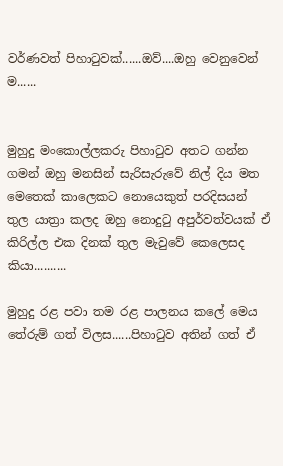වර්ණවත් පිහාටුවක්......ඔව්....ඔහු වෙනුවෙන්
ම......


මුහුදු මංකොල්ලකරු පිහාටුව අතට ගන්න ගමන් ඔහු මනසින් සැරිසැරුවේ නිල් දිය මත මෙතෙක් කාලෙකට නොයෙකුත් පරදිසයන් තුල යාත්‍රා කලද ඔහු නොදුටු අපුර්වත්වයක් ඒ කිරිල්ල එක දිනක් තුල මැවුවේ කෙලෙසද කියා..........

මුහුදු රළ පවා තම රළ පාලනය කලේ මෙය තේරුම් ගත් විලස......පිහාටුව අතින් ගත් ඒ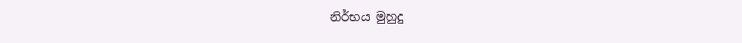නිර්භය මුහුදු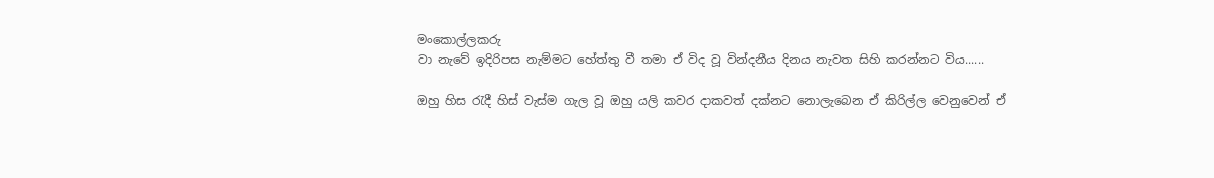මංකොල්ලකරු
වා නැවේ ඉදිරිපස නැම්මට හේත්තු වී තමා ඒ විද වූ වින්දනීය දිනය නැවත සිහි කරන්නට විය......

ඔහු හිස රැදී හිස් වැස්ම ගැල වූ ඔහු යලි කවර දාකවත් දක්නට නොලැබෙන ඒ කිරිල්ල වෙනුවෙන් ඒ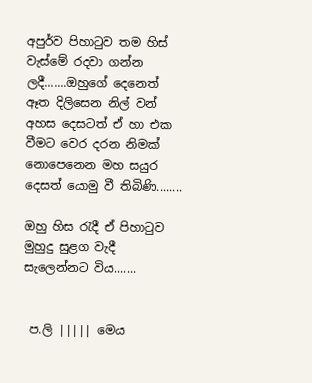අපුර්ව පිහාටුව තම හිස් වැස්මේ රදවා ගන්න ලදී.......ඔහුගේ දෙනෙත් ඈත දිලිසෙන නිල් වන් අහස දෙසටත් ඒ හා එක වීමට වෙර දරන නිමක් නොපෙනෙන මහ සයුර දෙසත් යොමු වී තිබිණි........

ඔහු හිස රැදී ඒ පිහාටුව මුහුදු සුළග වැදී සැලෙන්නට විය.......


 ප.ලි ||||| මෙය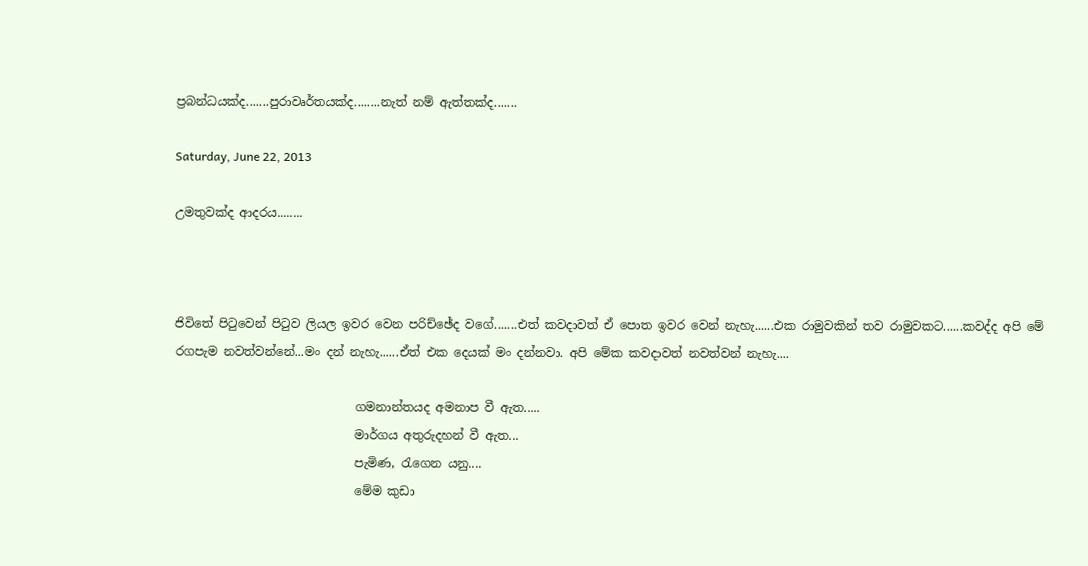ප්‍රබන්ධයක්ද.......පුරාවෘර්තයක්ද........නැත් නම් ඇත්තක්ද.......

Saturday, June 22, 2013

උමතුවක්ද ආදරය........



ජිවිතේ පිටුවෙන් පිටුව ලියල ඉවර වෙන පරිච්ඡේද වගේ.......එත් කවදාවත් ඒ පොත ඉවර වෙන් නැහැ......එක රාමුවකින් තව රාමුවකට......කවද්ද අපි මේ රගපැම නවත්වන්නේ...මං දන් නැහැ......ඒත් එක දෙයක් මං දන්නවා. අපි මේක කවදාවත් නවත්වන් නැහැ....

                              ගමනාන්තයද අමනාප වී ඇත.....
                              මාර්ගය අතුරුදහන් වී ඇත...
                              පැමිණ, රැගෙන යනු....
                              මේම කුඩා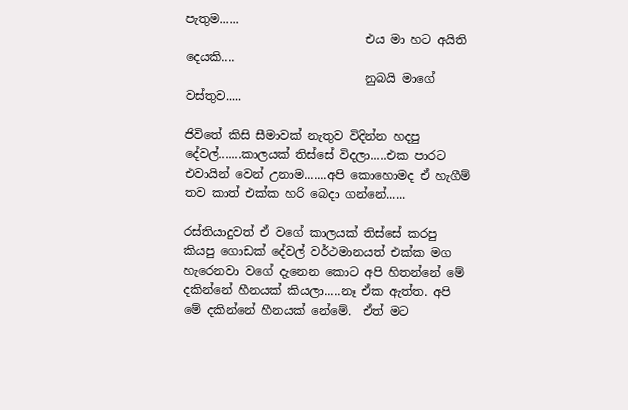පැතුම......
                              එය මා හට අයිති දෙයකි....
                              නුබයි මාගේ වස්තුව.....

ජිවිතේ කිසි සීමාවක් නැතුව විදින්න හදපු දේවල්.......කාලයක් තිස්සේ විදලා.....එක පාරට එවායින් වෙන් උනාම.......අපි කොහොමද ඒ හැගීම් තව කාත් එක්ක හරි බෙදා ගන්නේ......

රස්තියාදුවත් ඒ වගේ කාලයක් තිස්සේ කරපු කියපු ගොඩක් දේවල් වර්ථමානයත් එක්ක මග හැරෙනවා වගේ දැනෙන කොට අපි හිතන්නේ මේ දකින්නේ හීනයක් කියලා.....නෑ ඒක ඇත්ත. අපි මේ දකින්නේ හීනයක් නේමේ.  ඒත් මට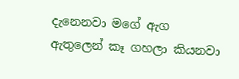දැනෙනවා මගේ ඇග ඇතුලෙන් කෑ ගහලා කියනවා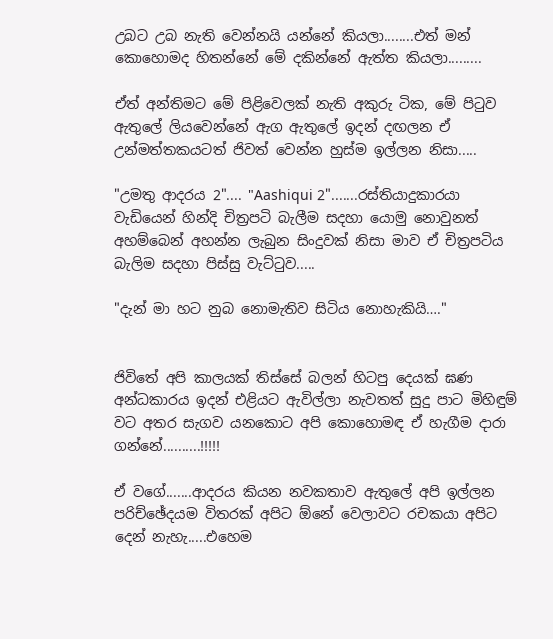උබට උබ නැති වෙන්නයි යන්නේ කියලා........එත් මන් කොහොමද හිතන්නේ මේ දකින්නේ ඇත්ත කියලා.........

ඒත් අන්තිමට මේ පිළිවෙලක් නැති අකුරු ටික, මේ පිටුව ඇතුලේ ලියවෙන්නේ ඇග ඇතුලේ ඉදන් දඟලන ඒ උන්මත්තකයටත් ජිවත් වෙන්න හුස්ම ඉල්ලන නිසා.....

"උමතු ආදරය 2".... "Aashiqui 2".......රස්තියාදුකාරයා වැඩියෙන් හින්දි චිත්‍රපටි බැලීම සදහා යොමු නොවුනත් අහම්බෙන් අහන්න ලැබුන සිංදුවක් නිසා මාව ඒ චිත්‍රපටිය බැලිම සදහා පිස්සු වැට්ටුව.....

"දැන් මා හට නුබ නොමැතිව සිටිය නොහැකියි…."


ජිවිතේ අපි කාලයක් තිස්සේ බලන් හිටපු දෙයක් ඝණ අන්ධකාරය ඉදන් එළියට ඇවිල්ලා නැවතත් සුදු පාට මිහිඳුම් වට අතර සැගව යනකොට අපි කොහොමඳ ඒ හැගීම දාරා ගන්නේ..........!!!!!

ඒ වගේ.......ආදරය කියන නවකතාව ඇතුලේ අපි ඉල්ලන පරිච්ඡේදයම විතරක් අපිට ඕනේ වෙලාවට රචකයා අපිට දෙන් නැහැ.....එහෙම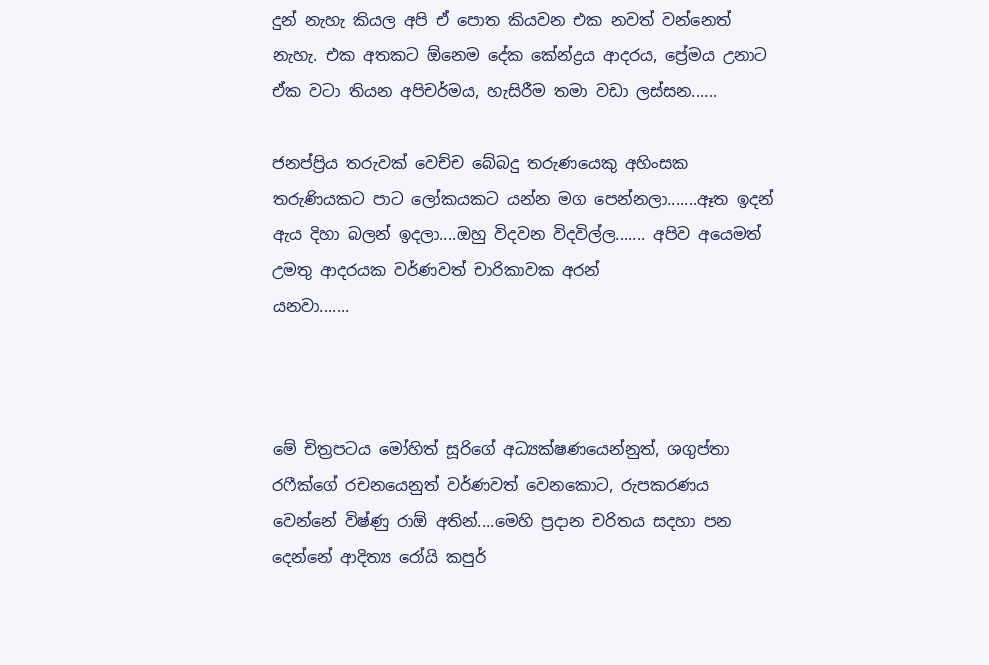දුන් නැහැ කියල අපි ඒ පොත කියවන එක නවත් වන්නෙත් නැහැ. එක අතකට ඕනෙම දේක කේන්ද්‍රය ආදරය, ප්‍රේමය උනාට ඒක වටා තියන අපිචර්මය, හැසිරීම තමා වඩා ලස්සන......

ජනප්ප්‍රිය තරුවක් වෙච්ච බේබදු තරුණයෙකු අහිංසක තරුණියකට පාට ලෝකයකට යන්න මග පෙන්නලා.......ඈත ඉදන් ඇය දිහා බලන් ඉදලා....ඔහු විදවන විදවිල්ල....... අපිව අයෙමත් උමතු ආදරයක වර්ණවත් චාරිකාවක අරන්
යනවා.......



මේ චිත්‍රපටය මෝහිත් සූරිගේ අධ්‍යක්ෂණයෙන්නුත්, ශගුප්තා රෆීක්ගේ රචනයෙනුත් වර්ණවත් වෙනකොට, රුපකරණය වෙන්නේ විෂ්ණු රාඕ අතින්....මෙහි ප්‍රදාන චරිතය සදහා පන දෙන්නේ ආදිත්‍ය රෝයි කපුර්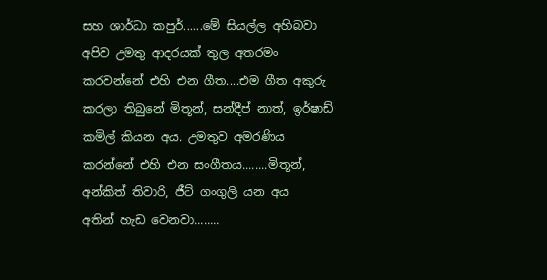සහ ශාර්ධා කපුර්......මේ සියල්ල අහිබවා අපිව උමතු ආදරයක් තුල අතරමං කරවන්නේ එහි එන ගීත....එම ගීත අකුරු කරලා තිබුනේ මිතූන්, සන්දීප් නාත්, ඉර්ෂාඩ් කමිල් කියන අය. උමතුව අමරණිය කරන්නේ එහි එන සංගීතය........මිතූන්, අන්කිත් තිවාරි, ජීට් ගංගුලි යන අය
අතින් හැඩ වෙනවා........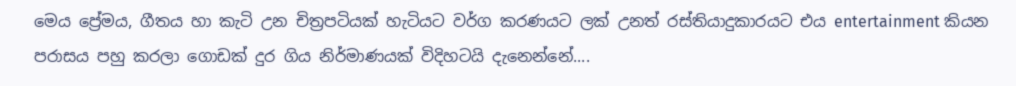මෙය ප්‍රේමය, ගීතය හා කැටි උන චිත්‍රපටියක් හැටියට වර්ග කරණයට ලක් උනත් රස්තියාදුකාරයට එය entertainment කියන පරාසය පහු කරලා ගොඩක් දුර ගිය නිර්මාණයක් විදිහටයි දැනෙන්නේ....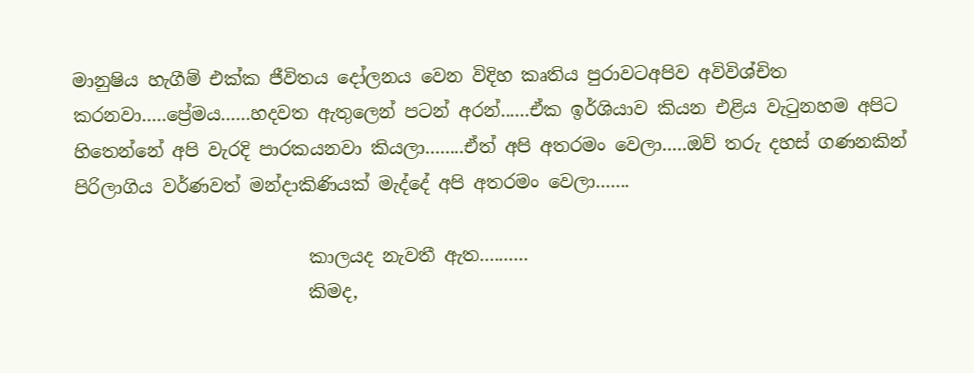මානුෂිය හැගීම් එක්ක ජීවිතය දෝලනය වෙන විදිහ කෘතිය පුරාවටඅපිව අවිවිශ්චිත කරනවා.....ප්‍රේමය......හදවත ඇතුලෙන් පටන් අරන්......ඒක ඉර්ශියාව කියන එළිය වැටුනහම අපිට හිතෙන්නේ අපි වැරදි පාරකයනවා කියලා........ඒත් අපි අතරමං වෙලා.....ඔව් තරු දහස් ගණනකින් පිරිලාගිය වර්ණවත් මන්දාකිණියක් මැද්දේ අපි අතරමං වෙලා.......

                          කාලයද නැවතී ඇත..........
                          කිමද,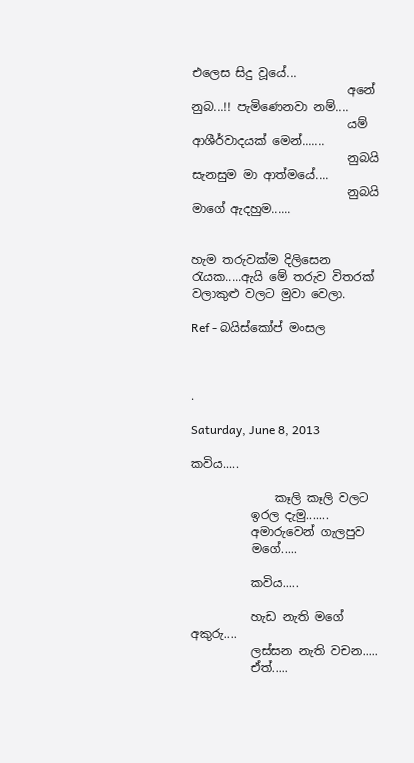එලෙස සිදු වූයේ...
                          අනේ නුබ...!! පැමිණෙනවා නම්....
                          යම් ආශීර්වාදයක් මෙන්.......
                          නුබයි සැනසුම මා ආත්මයේ....
                          නුබයි මාගේ ඇදහුම......


හැම තරුවක්ම දිලිසෙන රැයක.....ඇයි මේ තරුව විතරක් වලාකුළු වලට මුවා වෙලා.

Ref - බයිස්කෝප් මංසල



.

Saturday, June 8, 2013

කවිය.....

              කෑලි කෑලි වලට
          ඉරල දැමු.......
          අමාරුවෙන් ගැලපුව
          මගේ.....

          කවිය.....

          හැඩ නැති මගේ අකුරු....
          ලස්සන නැති වචන.....
          ඒත්.....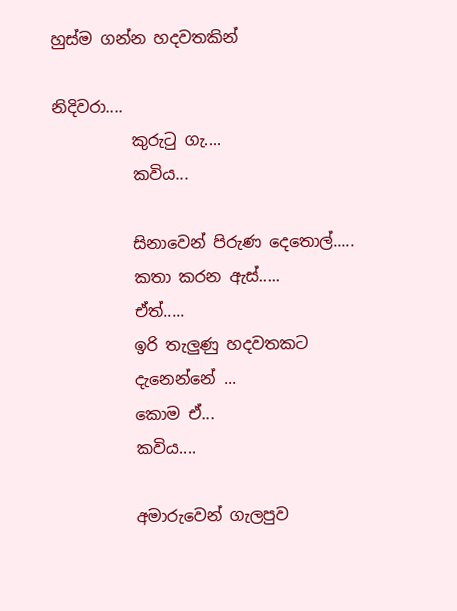හුස්ම ගන්න හදවතකින්

නිදිවරා....
          කුරුටු ගැ....
          කවිය...

          සිනාවෙන් පිරුණ දෙතොල්.....
          කතා කරන ඇස්.....
          ඒත්.....
          ඉරි තැලුණු හදවතකට
          දැනෙන්නේ ...
          කොම ඒ...
          කවිය....

          අමාරුවෙන් ගැලපුව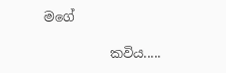මගේ

          කවිය.....